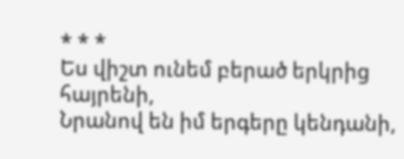* * *
Ես վիշտ ունեմ բերած երկրից հայրենի,
Նրանով են իմ երգերը կենդանի,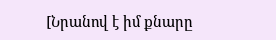[Նրանով է իմ քնարը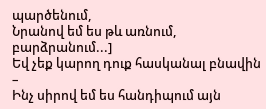պարծենում,
Նրանով եմ ես թև առնում, բարձրանում...]
Եվ չեք կարող դուք հասկանալ բնավին –
Ինչ սիրով եմ ես հանդիպում այն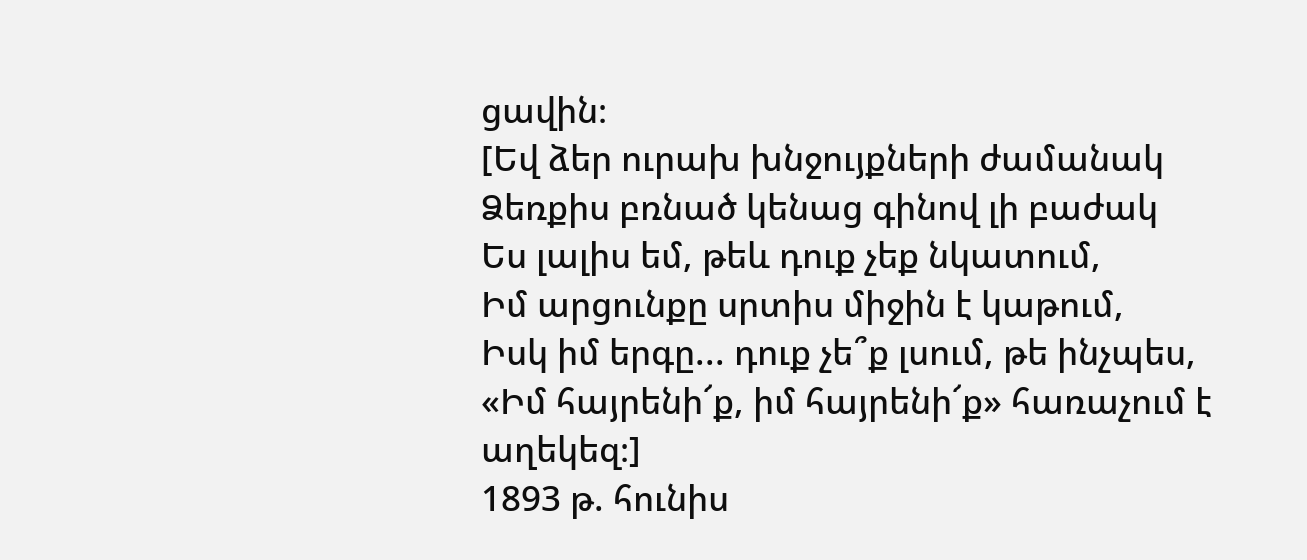ցավին։
[Եվ ձեր ուրախ խնջույքների ժամանակ
Ձեռքիս բռնած կենաց գինով լի բաժակ
Ես լալիս եմ, թեև դուք չեք նկատում,
Իմ արցունքը սրտիս միջին է կաթում,
Իսկ իմ երգը... դուք չե՞ք լսում, թե ինչպես,
«Իմ հայրենի՜ք, իմ հայրենի՜ք» հառաչում է
աղեկեզ։]
1893 թ. հունիս